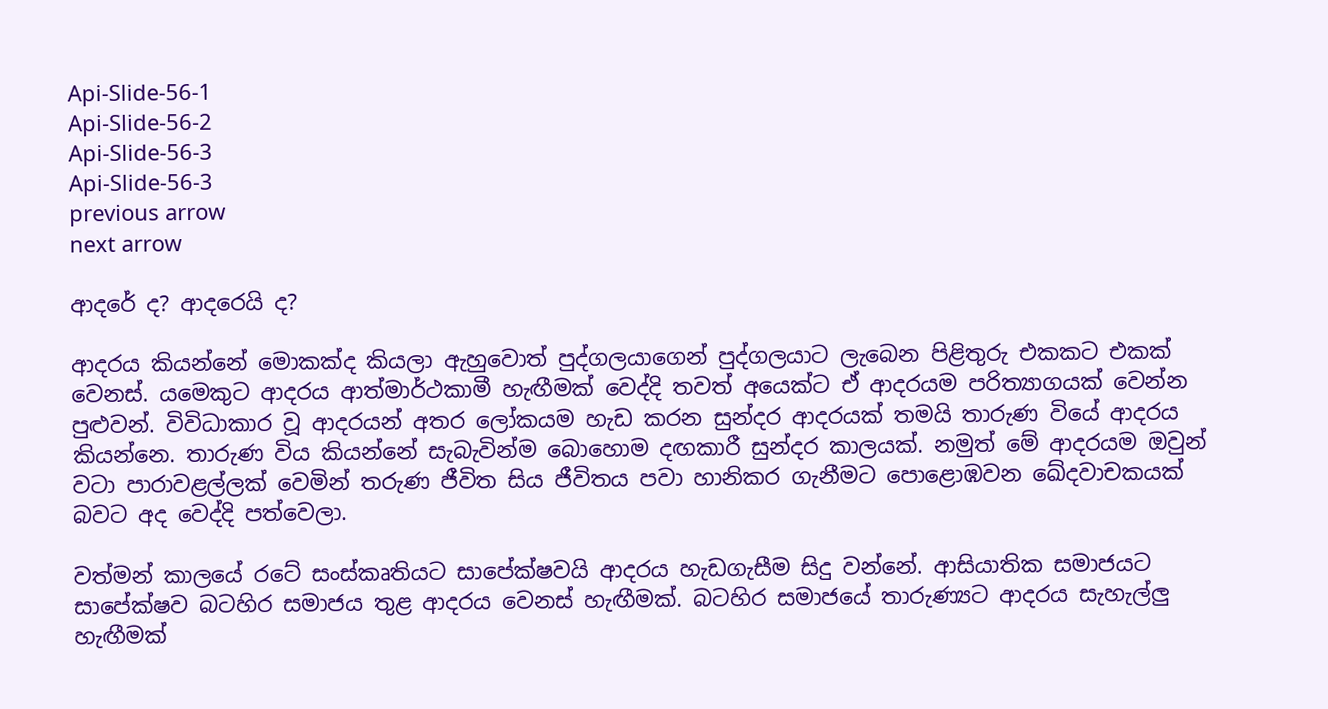Api-Slide-56-1
Api-Slide-56-2
Api-Slide-56-3
Api-Slide-56-3
previous arrow
next arrow

ආදරේ ද? ආදරෙයි ද?

ආදරය කියන්නේ මොකක්ද කියලා ඇහුවොත් පුද්ගලයාගෙන් පුද්ගලයාට ලැබෙන පිළිතුරු එකකට එකක් වෙනස්. යමෙකුට ආදරය ආත්මාර්ථකාමී හැඟීමක් වෙද්දි තවත් අයෙක්ට ඒ ආදරයම පරිත්‍යාගයක් වෙන්න පුළුවන්. විවිධාකාර වූ ආදරයන් අතර ලෝකයම හැඩ කරන සුන්දර ආදරයක් තමයි තාරුණ වියේ ආදරය කියන්නෙ. තාරුණ විය කියන්නේ සැබැවින්ම බොහොම දඟකාරී සුන්දර කාලයක්. නමුත් මේ ආදරයම ඔවුන් වටා පාරාවළල්ලක් වෙමින් තරුණ ජීවිත සිය ජීවිතය පවා හානිකර ගැනීමට පොළොඹවන ඛේදවාචකයක් බවට අද වෙද්දි පත්වෙලා.

වත්මන් කාලයේ රටේ සංස්කෘතියට සාපේක්ෂවයි ආදරය හැඩගැසීම සිදු වන්නේ. ආසියාතික සමාජයට සාපේක්ෂව බටහිර සමාජය තුළ ආදරය වෙනස් හැඟීමක්. බටහිර සමාජයේ තාරුණ්‍යට ආදරය සැහැල්ලු හැඟීමක්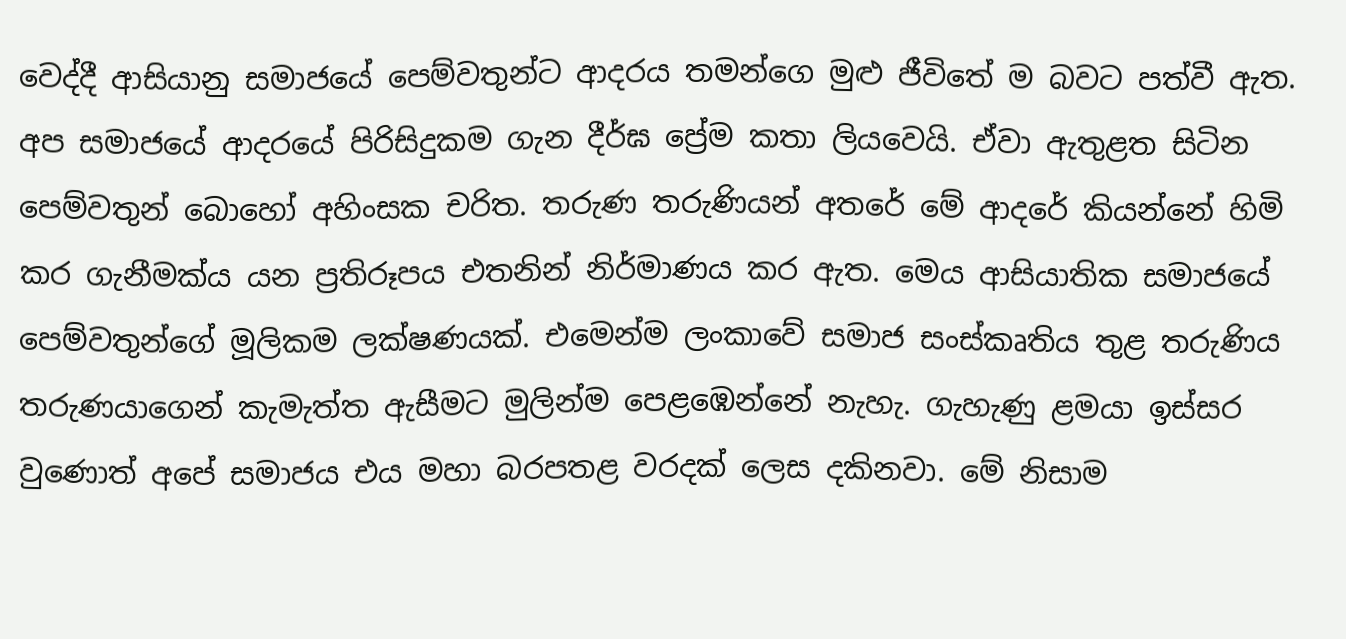වෙද්දී ආසියානු සමාජයේ පෙම්වතුන්ට ආදරය තමන්ගෙ මුළු ජීවිතේ ම බවට පත්වී ඇත. අප සමාජයේ ආදරයේ පිරිසිදුකම ගැන දීර්ඝ ප්‍රේම කතා ලියවෙයි. ඒවා ඇතුළත සිටින පෙම්වතුන් බොහෝ අහිංසක චරිත. තරුණ තරුණියන් අතරේ මේ ආදරේ කියන්නේ හිමි කර ගැනීමක්ය යන ප්‍රතිරූපය එතනින් නිර්මාණය කර ඇත. මෙය ආසියාතික සමාජයේ පෙම්වතුන්ගේ මූලිකම ලක්ෂණයක්. එමෙන්ම ලංකාවේ සමාජ සංස්කෘතිය තුළ තරුණිය තරුණයාගෙන් කැමැත්ත ඇසීමට මුලින්ම පෙළඹෙන්නේ නැහැ. ගැහැණු ළමයා ඉස්සර වුණොත් අපේ සමාජය එය මහා බරපතළ වරදක් ලෙස දකිනවා. මේ නිසාම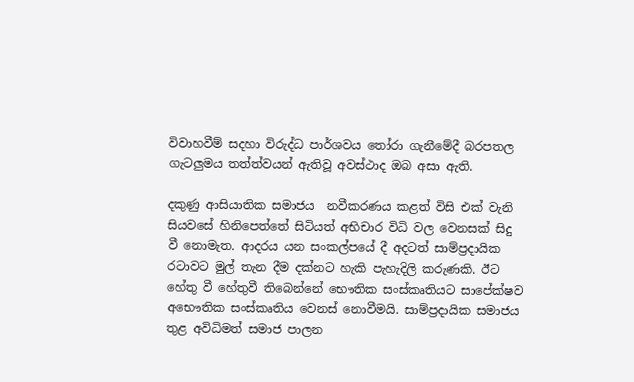විවාහවීම් සදහා විරුද්ධ පාර්ශවය තෝරා ගැනීමේදී බරපතල ගැටලුමය තත්ත්වයන් ඇතිවූ අවස්ථාද ඔබ අසා ඇති.

දකුණු ආසියාතික සමාජය  නවීකරණය කළත් විසි එක් වැනි සියවසේ හිනිපෙත්තේ සිටියත් අභිචාර විධි වල වෙනසක් සිදු වී නොමැත. ආදරය යන සංකල්පයේ දී අදටත් සාම්ප්‍රදායික රටාවට මුල් තැන දීම දක්නට හැකි පැහැදිලි කරුණකි. ඊට හේතු වී හේතුවී තිබෙන්නේ භෞතික සංස්කෘතියට සාපේක්ෂව අභෞතික සංස්කෘතිය වෙනස් නොවීමයි. සාම්ප්‍රදායික සමාජය තුළ අවිධිමත් සමාජ පාලන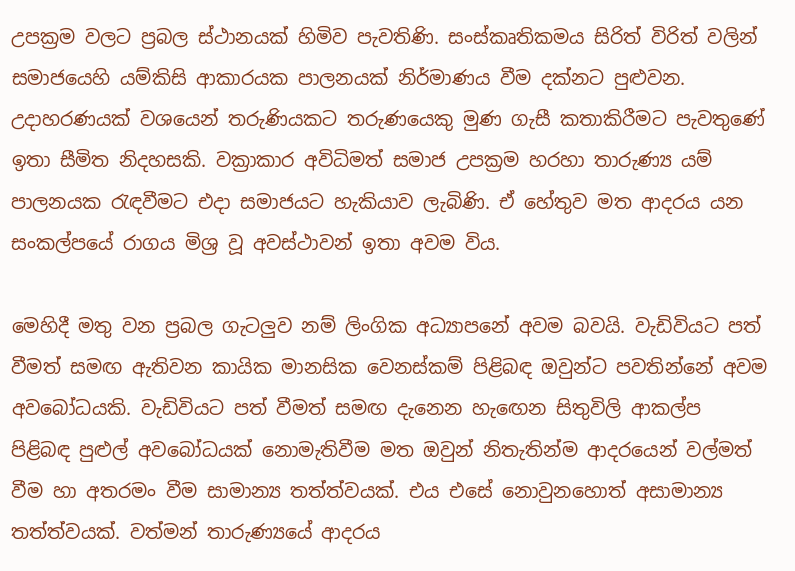උපක්‍රම වලට ප්‍රබල ස්ථානයක් හිමිව පැවතිණි. සංස්කෘතිකමය සිරිත් විරිත් වලින් සමාජයෙහි යම්කිසි ආකාරයක පාලනයක් නිර්මාණය වීම දක්නට පුළුවන. උදාහරණයක් වශයෙන් තරුණියකට තරුණයෙකු මුණ ගැසී කතාකිරීමට පැවතුණේ ඉතා සීමිත නිදහසකි. වක්‍රාකාර අවිධිමත් සමාජ උපක්‍රම හරහා තාරුණ්‍ය යම් පාලනයක රැඳවීමට එදා සමාජයට හැකියාව ලැබිණි. ඒ හේතුව මත ආදරය යන සංකල්පයේ රාගය මිශ්‍ර වූ අවස්ථාවන් ඉතා අවම විය.

මෙහිදී මතු වන ප්‍රබල ගැටලුව නම් ලිංගික අධ්‍යාපනේ අවම බවයි. වැඩිවියට පත් වීමත් සමඟ ඇතිවන කායික මානසික වෙනස්කම් පිළිබඳ ඔවුන්ට පවතින්නේ අවම අවබෝධයකි. වැඩිවියට පත් වීමත් සමඟ දැනෙන හැඟෙන සිතුවිලි ආකල්ප පිළිබඳ පුළුල් අවබෝධයක් නොමැතිවීම මත ඔවුන් නිතැතින්ම ආදරයෙන් වල්මත් වීම හා අතරමං වීම සාමාන්‍ය තත්ත්වයක්. එය එසේ නොවුනහොත් අසාමාන්‍ය තත්ත්වයක්. වත්මන් තාරුණ්‍යයේ ආදරය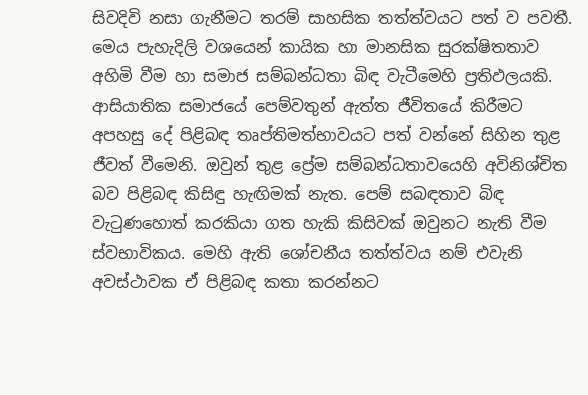සිවදිවි නසා ගැනීමට තරම් සාහසික තත්ත්වයට පත් ව පවතී. මෙය පැහැදිලි වශයෙන් කායික හා මානසික සුරක්ෂිතතාව අහිමි වීම හා සමාජ සම්බන්ධතා බිඳ වැටීමෙහි ප්‍රතිඵලයකි. ආසියාතික සමාජයේ පෙම්වතුන් ඇත්ත ජීවිතයේ කිරීමට අපහසු දේ පිළිබඳ තෘප්තිමත්භාවයට පත් වන්නේ සිහින තුළ ජීවත් වීමෙනි. ඔවුන් තුළ ප්‍රේම සම්බන්ධතාවයෙහි අවිනිශ්චිත බව පිළිබඳ කිසිඳු හැඟිමක් නැත. පෙම් සබඳතාව බිඳ වැටුණහොත් කරකියා ගත හැකි කිසිවක් ඔවුනට නැති වීම ස්වභාවිකය. මෙහි ඇති ශෝචනීය තත්ත්වය නම් එවැනි අවස්ථාවක ඒ පිළිබඳ කතා කරන්නට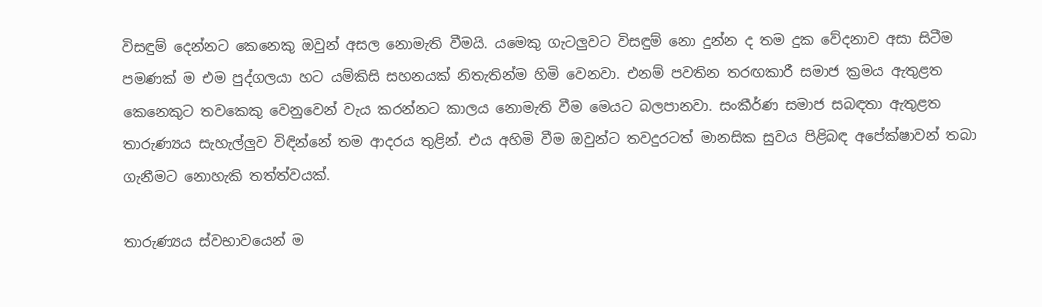විසඳුම් දෙන්නට කෙනෙකු ඔවුන් අසල නොමැති වීමයි. යමෙකු ගැටලුවට විසඳුම් නො දුන්න ද තම දුක වේදනාව අසා සිටීම පමණක් ම එම පුද්ගලයා හට යම්කිසි සහනයක් නිතැතින්ම හිමි වෙනවා. එනම් පවතින තරඟකාරී සමාජ ක්‍රමය ඇතුළත කෙනෙකුට තවකෙකු වෙනුවෙන් වැය කරන්නට කාලය නොමැති වීම මෙයට බලපානවා. සංකීර්ණ සමාජ සබඳතා ඇතුළත තාරුණ්‍යය සැහැල්ලුව විඳින්නේ තම ආදරය තුළින්. එය අහිමි වීම ඔවුන්ට තවදුරටත් මානසික සුවය පිළිබඳ අපේක්ෂාවන් තබා ගැනීමට නොහැකි තත්ත්වයක්.

තාරුණ්‍යය ස්වභාවයෙන් ම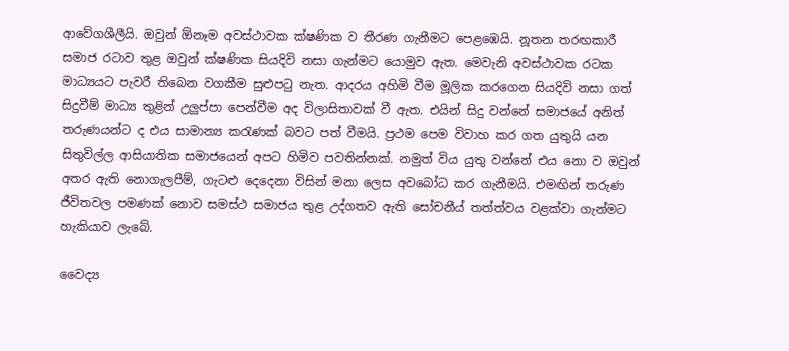ආවේගශීලීයි. ඔවුන් ඕනෑම අවස්ථාවක ක්ෂණික ව තීරණ ගැනීමට පෙළඹෙයි. නූතන තරඟකාරී සමාජ රටාව තුළ ඔවුන් ක්ෂණික සියදිවි නසා ගැන්මට යොමුව ඇත. මෙවැනි අවස්ථාවක රටක මාධ්‍යයට පැවරී තිබෙන වගකීම සුළුපටු නැත. ආදරය අහිමි වීම මූලික කරගෙන සියදිවි නසා ගත් සිදුවීම් මාධ්‍ය තුළින් උලුප්පා පෙන්වීම අද විලාසිතාවක් වී ඇත. එයින් සිදු වන්නේ සමාජයේ අනිත් තරුණයන්ට ද එය සාමාන්‍ය කරැණක් බවට පත් වීමයි. ප්‍රථම පෙම විවාහ කර ගත යුතුයි යන සිතුවිල්ල ආසියාතික සමාජයෙන් අපට හිමිව පවතින්නක්. නමුත් විය යුතු වන්නේ එය නො ව ඔවුන් අතර ඇති නොගැලපීම්, ගැටළු දෙදෙනා විසින් මනා ලෙස අවබෝධ කර ගැනීමයි. එමඟින් තරුණ ජීවිතවල පමණක් නොව සමස්ථ සමාජය තුළ උද්ගතව ඇති සෝචනීය් තත්ත්වය වළක්වා ගැන්මට හැකියාව ලැබේ.

වෛද්‍ය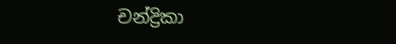චන්ද්‍රිකා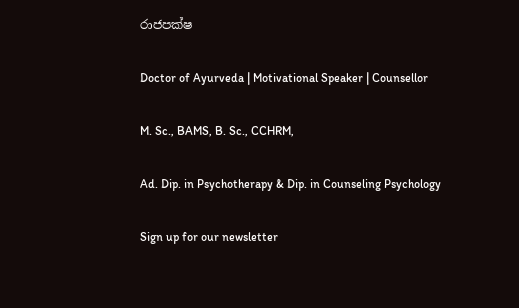රාජපක්ෂ

Doctor of Ayurveda | Motivational Speaker | Counsellor

M. Sc., BAMS, B. Sc., CCHRM,

Ad. Dip. in Psychotherapy & Dip. in Counseling Psychology

Sign up for our newsletter